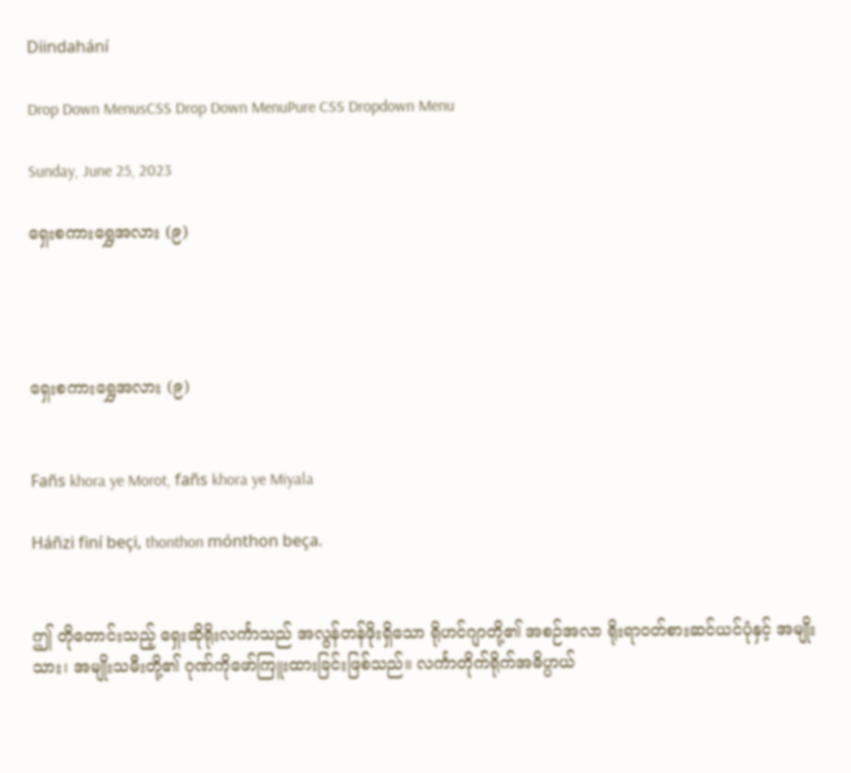Diindahání

Drop Down MenusCSS Drop Down MenuPure CSS Dropdown Menu

Sunday, June 25, 2023

ရှေးစကားရွှေအလား (၉)




ရှေးစကားရွှေအလား (၉)


Fañs khora ye Morot, fañs khora ye Miyala

Háñzi finí beçi, thonthon mónthon beça.


ဤ တိုတောင်းသည့် ရှေးဆိုရိုးလင်္ကာသည် အလွန်တန်ဖိုးရှိသော ရိုဟင်ဂျာတို့၏ အစဉ်အလာ ရိုးရာဝတ်စားဆင်ယင်ပုံနှင့် အမျိုးသား၊ အမျိုးသမီးတို့၏ ဂုဏ်ကိုဖော်ကြူးထားခြင်းဖြစ်သည်။ လင်္ကာတိုက်ရိုက်အဓိပ္ပာယ်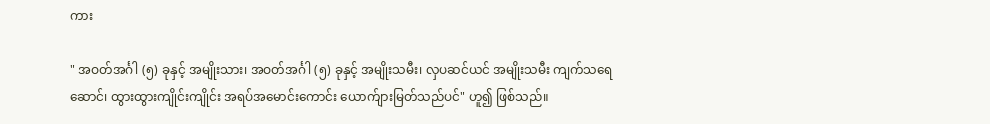ကား

" အဝတ်အင်္ဂါ (၅) ခုနှင့် အမျိုးသား၊ အဝတ်အင်္ဂါ (၅) ခုနှင့် အမျိုးသမီး၊ လှပဆင်ယင် အမျိုးသမီး ကျက်သရေဆောင်၊ ထွားထွားကျိုင်းကျိုင်း အရပ်အမောင်းကောင်း ယောက်ျားမြတ်သည်ပင်" ဟူ၍ ဖြစ်သည်။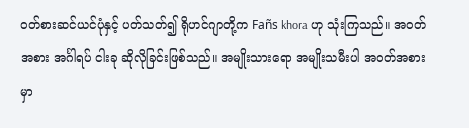ဝတ်စားဆင်ယင်ပုံနှင့် ပတ်သတ်၍ ရိုဟင်ဂျာတို့က Fañs khora ဟု သုံးကြသည်။ အဝတ်အစား အင်္ဂါရပ် ငါးခု ဆိုလိုခြင်းဖြစ်သည်။ အမျိုးသားရော အမျိုးသမီးပါ အဝတ်အစားမှာ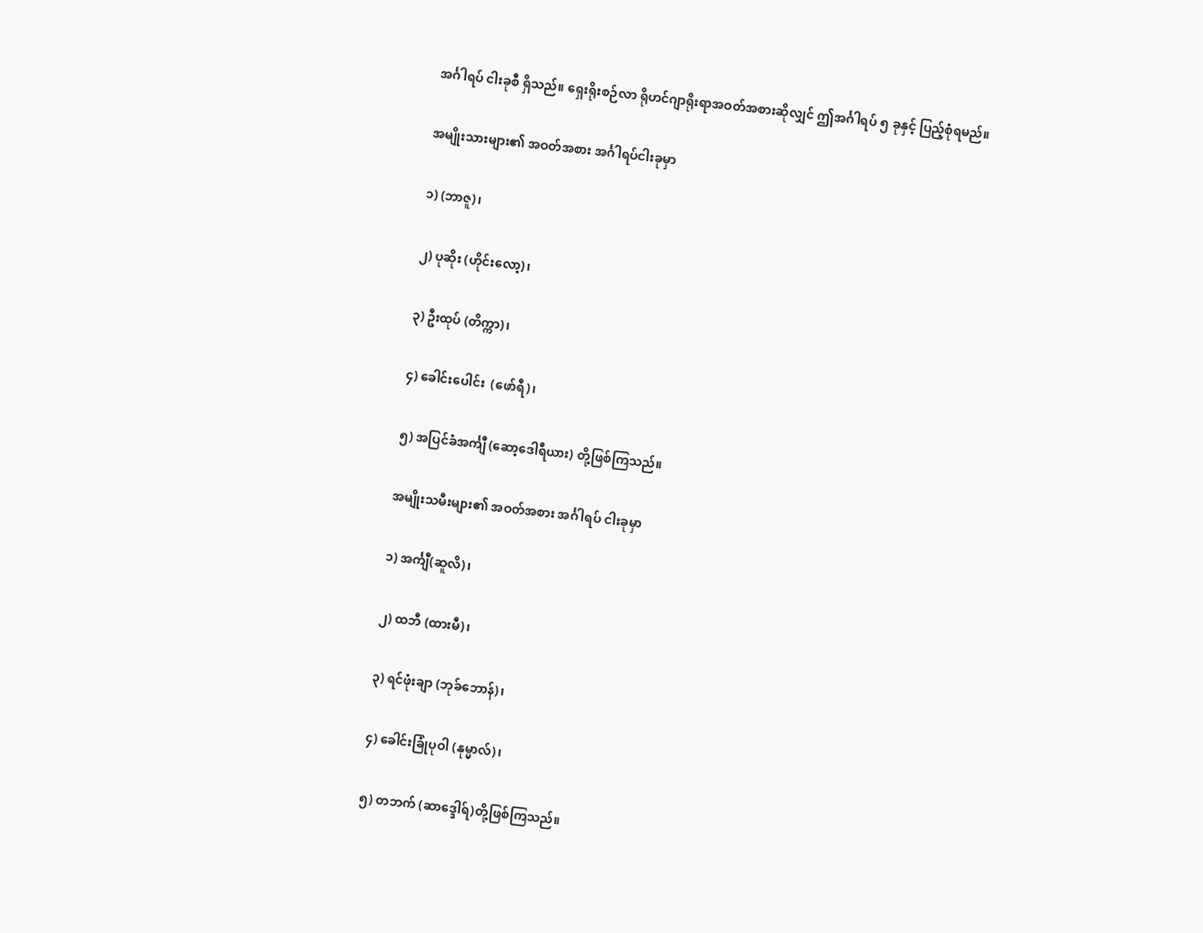အင်္ဂါရပ် ငါးခုစီ ရှိသည်။ ရှေးရိုးစဉ်လာ ရိုဟင်ဂျာရိုးရာအဝတ်အစားဆိုလျှင် ဤအင်္ဂါရပ် ၅ ခုနှင့် ပြည့်စုံရမည်။

အမျိုးသားများ၏ အဝတ်အစား အင်္ဂါရပ်ငါးခုမှာ

၁) (ဘာဇူ)၊

၂) ပုဆိုး (ဟိုင်းလော့)၊

၃) ဦးထုပ် (တိက္ကာ)၊

၄) ခေါင်းပေါင်း  (ဖော်ရီ)၊

၅) အပြင်ခံအင်္ကျီ (ဆော့ဒေါရီယား) တို့ဖြစ်ကြသည်။

အမျိုးသမီးများ၏ အဝတ်အစား အင်္ဂါရပ် ငါးခုမှာ

၁) အင်္ကျီ(ဆူလိ)၊

၂) ထဘီ (ထားမီ)၊

၃) ရင်ဖုံးချာ (ဘုခ်ဘောန်)၊

၄) ခေါင်းခြုံပုဝါ (နုမ္မာလ်)၊

၅) တဘက် (ဆာဒ္ဒေါရ်)တို့ဖြစ်ကြသည်။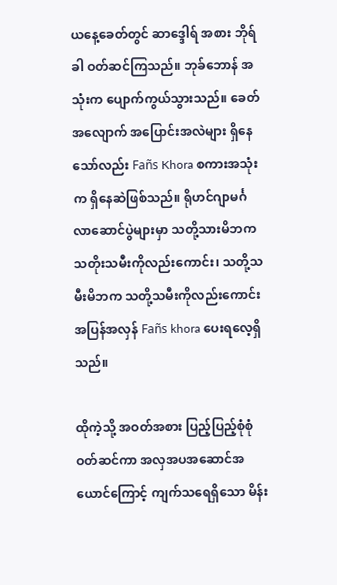ယနေ့ခေတ်တွင် ဆာဒ္ဒေါရ် အစား ဘိုရ်ခါ ဝတ်ဆင်ကြသည်။ ဘုခ်ဘောန် အသုံးက ပျောက်ကွယ်သွားသည်။ ခေတ်အလျောက် အပြောင်းအလဲများ ရှိနေသော်လည်း Fañs Khora စကားအသုံးက ရှိနေဆဲဖြစ်သည်။ ရိုဟင်ဂျာမင်္ဂလာဆောင်ပွဲများမှာ သတို့သားမိဘက သတိုးသမီးကိုလည်းကောင်း၊ သတို့သမီးမိဘက သတို့သမီးကိုလည်းကောင်း အပြန်အလှန် Fañs khora ပေးရလေ့ရှိသည်။

ထိုကဲ့သို့ အဝတ်အစား ပြည့်ပြည့်စုံစုံ ဝတ်ဆင်ကာ အလှအပအဆောင်အယောင်ကြောင့် ကျက်သရေရှိသော မိန်း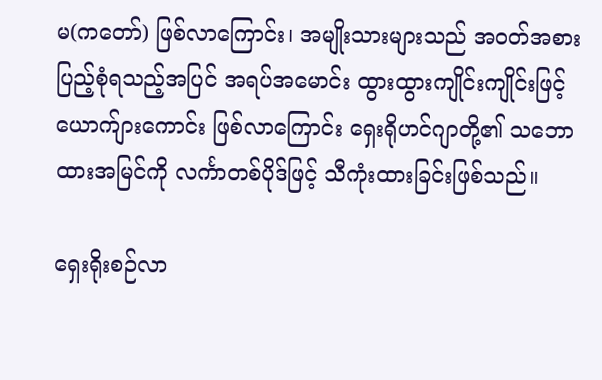မ(ကတော်) ဖြစ်လာကြောင်း၊ အမျိုးသားများသည် အဝတ်အစား ပြည့်စုံရသည့်အပြင် အရပ်အမောင်း ထွားထွားကျိုင်းကျိုင်းဖြင့် ယောက်ျားကောင်း ဖြစ်လာကြောင်း ရှေးရိုဟင်ဂျာတို့၏ သဘောထားအမြင်ကို လင်္ကာတစ်ပိုဒ်ဖြင့် သီကုံးထားခြင်းဖြစ်သည်။

ရှေးရိုးစဉ်လာ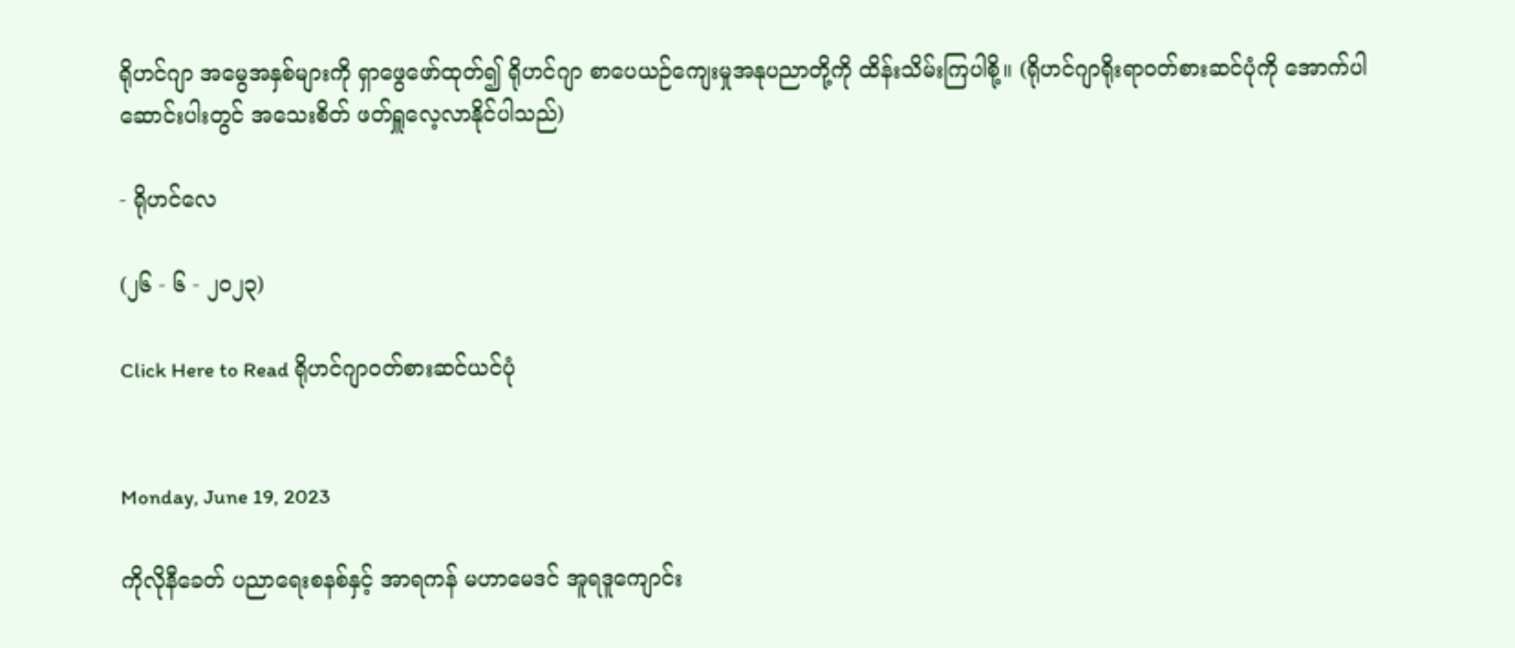ရိုဟင်ဂျာ အမွေအနှစ်များကို ရှာဖွေဖော်ထုတ်၍ ရိုဟင်ဂျာ စာပေယဉ်ကျေးမှုအနုပညာတို့ကို ထိန်းသိမ်းကြပါစို့။ (ရိုဟင်ဂျာရိုးရာဝတ်စားဆင်ပုံကို အောက်ပါဆောင်းပါးတွင် အသေးစိတ် ဖတ်ရှူလေ့လာနိုင်ပါသည်)

- ရိုဟင်လေ

(၂၆ - ၆ - ၂၀၂၃)

Click Here to Read ရိုဟင်ဂျာဝတ်စားဆင်ယင်ပုံ


Monday, June 19, 2023

ကိုလိုနီခေတ် ပညာရေးစနစ်နှင့် အာရကန် မဟာမေဒင် အူရဒူကျောင်း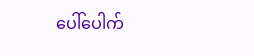ပေါ်ပေါက်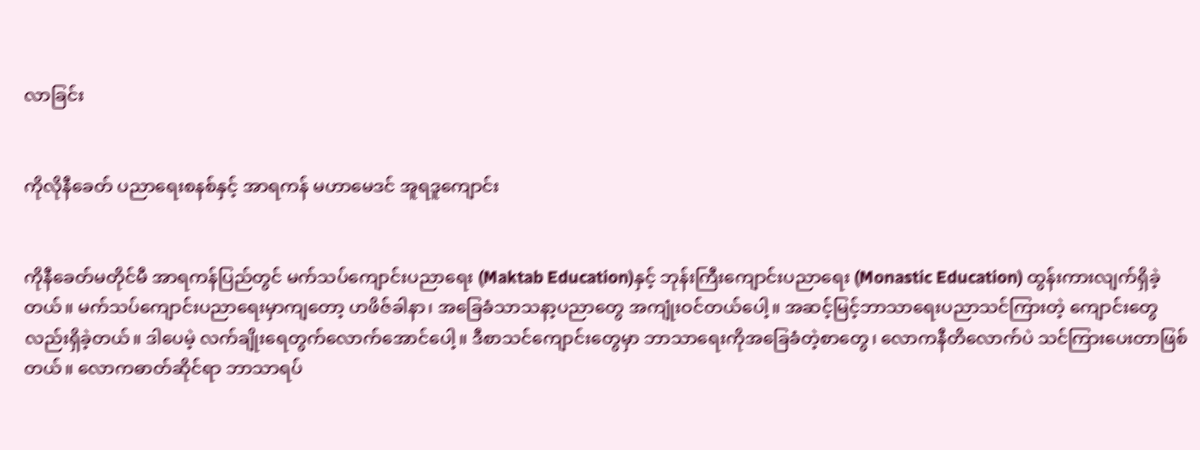လာခြင်း


ကိုလိုနီခေတ် ပညာရေးစနစ်နှင့် အာရကန် မဟာမေဒင် အူရဒူကျောင်း


ကိုနီခေတ်မတိုင်မီ အာရကန်ပြည်တွင် မက်သပ်ကျောင်းပညာရေး (Maktab Education)နှင့် ဘုန်းကြီးကျောင်းပညာရေး (Monastic Education) ထွန်းကားလျက်ရှိခဲ့တယ်။ မက်သပ်ကျောင်းပညာရေးမှာကျတော့ ဟဖိဇ်ခါနာ၊ အခြေခံသာသနာ့ပညာတွေ အကျုံးဝင်တယ်ပေါ့။ အဆင့်မြင့်ဘာသာရေးပညာသင်ကြားတဲ့ ကျောင်းတွေလည်းရှိခဲ့တယ်။ ဒါပေမဲ့ လက်ချိုးရေတွက်လောက်အောင်ပေါ့။ ဒီစာသင်ကျောင်းတွေမှာ ဘာသာရေးကိုအခြေခံတဲ့စာတွေ၊ လောကနီတိလောက်ပဲ သင်ကြားပေးတာဖြစ်တယ်။ လောကဓာတ်ဆိုင်ရာ ဘာသာရပ်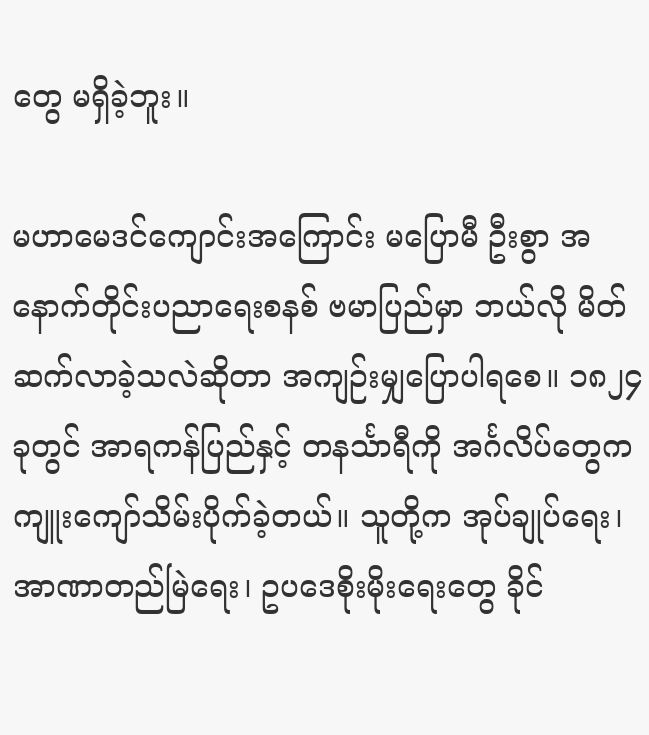တွေ မရှိခဲ့ဘူး။

မဟာမေဒင်ကျောင်းအကြောင်း မပြောမီ ဦးစွာ အနောက်တိုင်းပညာရေးစနစ် ဗမာပြည်မှာ ဘယ်လို မိတ်ဆက်လာခဲ့သလဲဆိုတာ အကျဉ်းမျှပြောပါရစေ။ ၁၈၂၄ ခုတွင် အာရကန်ပြည်နှင့် တနင်္သာရီကို အင်္ဂလိပ်တွေက ကျူးကျော်သိမ်းပိုက်ခဲ့တယ်။ သူတို့က အုပ်ချုပ်ရေး၊ အာဏာတည်မြဲရေး၊ ဥပဒေစိုးမိုးရေးတွေ ခိုင်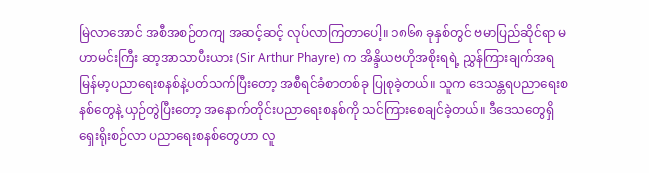မြဲလာအောင် အစီအစဉ်တကျ အဆင့်ဆင့် လုပ်လာကြတာပေါ့။ ၁၈၆၈ ခုနှစ်တွင် ဗမာပြည်ဆိုင်ရာ မဟာမင်းကြီး ဆာ့အာသာပီးယား (Sir Arthur Phayre) က အိန္ဒိယဗဟိုအစိုးရရဲ့ ညွှန်ကြားချက်အရ မြန်မာ့ပညာရေးစနစ်နဲ့ပတ်သက်ပြီးတော့ အစီရင်ခံစာတစ်ခု ပြုစုခဲ့တယ်။ သူက ဒေသန္တရပညာရေးစနစ်တွေနဲ့ ယှဉ်တွဲပြီးတော့ အနောက်တိုင်းပညာရေးစနစ်ကို သင်ကြားစေချင်ခဲ့တယ်။ ဒီဒေသတွေရှိ ရှေးရိုးစဉ်လာ ပညာရေးစနစ်တွေဟာ လူ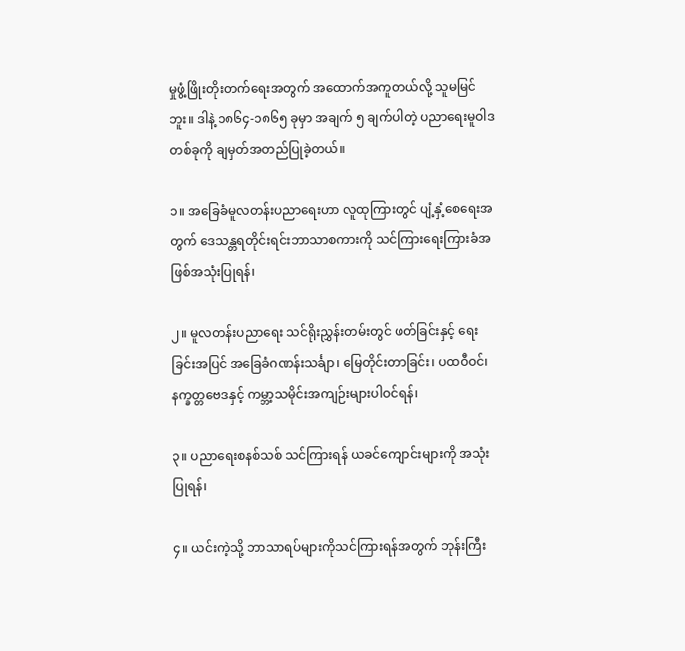မှုဖွံ့ဖြိုးတိုးတက်ရေးအတွက် အထောက်အကူတယ်လို့ သူမမြင်ဘူး။ ဒါနဲ့ ၁၈၆၄-၁၈၆၅ ခုမှာ အချက် ၅ ချက်ပါတဲ့ ပညာရေးမူဝါဒတစ်ခုကို ချမှတ်အတည်ပြုခဲ့တယ်။

၁။ အခြေခံမူလတန်းပညာရေးဟာ လူထုကြားတွင် ပျံ့နှံ့စေရေးအတွက် ဒေသန္တရတိုင်းရင်းဘာသာစကားကို သင်ကြားရေးကြားခံအဖြစ်အသုံးပြုရန်၊

၂။ မူလတန်းပညာရေး သင်ရိုးညွှန်းတမ်းတွင် ဖတ်ခြင်းနှင့် ရေးခြင်းအပြင် အခြေခံဂဏန်းသင်္ချာ၊ မြေတိုင်းတာခြင်း၊ ပထဝီဝင်၊ နက္ခတ္တဗေဒနှင့် ကမ္ဘာ့သမိုင်းအကျဉ်းများပါဝင်ရန်၊

၃။ ပညာရေးစနစ်သစ် သင်ကြားရန် ယခင်ကျောင်းများကို အသုံးပြုရန်၊

၄။ ယင်းကဲ့သို့ ဘာသာရပ်များကိုသင်ကြားရန်အတွက် ဘုန်းကြီး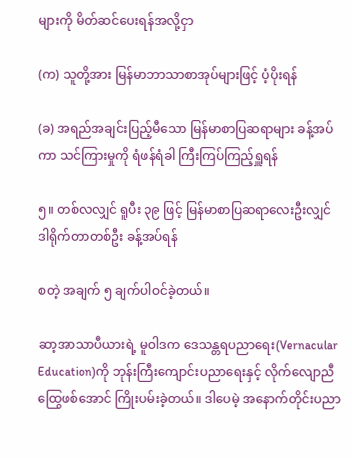များကို မိတ်ဆင်ပေးရန်အလို့ငှာ

(က) သူတို့အား မြန်မာဘာသာစာအုပ်များဖြင့် ပံ့ပိုးရန်

(ခ) အရည်အချင်းပြည့်မီသော မြန်မာစာပြဆရာများ ခန့်အပ်ကာ သင်ကြားမှုကို ရံဖန်ရံခါ ကြီးကြပ်ကြည့်ရှူရန်

၅။ တစ်လလျှင် ရူပီး ၃၉ ဖြင့် မြန်မာစာပြဆရာလေးဦးလျှင် ဒါရိုက်တာတစ်ဦး ခန့်အပ်ရန်

စတဲ့ အချက် ၅ ချက်ပါဝင်ခဲ့တယ်။

ဆာ့အာသာပီယားရဲ့ မူဝါဒက ဒေသန္တရပညာရေး(Vernacular Education)ကို ဘုန်းကြီးကျောင်းပညာရေးနှင့် လိုက်လျောညီထြွေဖစ်အောင် ကြိုးပမ်းခဲ့တယ်။ ဒါပေမဲ့ အနောက်တိုင်းပညာ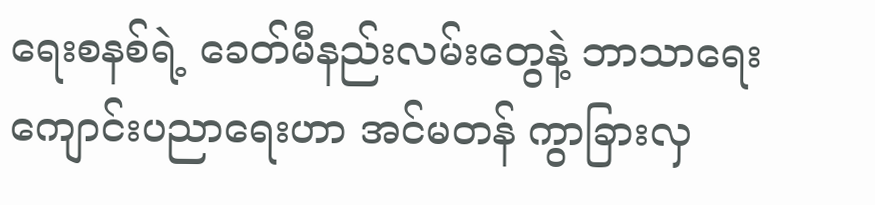ရေးစနစ်ရဲ့ ခေတ်မီနည်းလမ်းတွေနဲ့ ဘာသာရေးကျောင်းပညာရေးဟာ အင်မတန် ကွာခြားလှ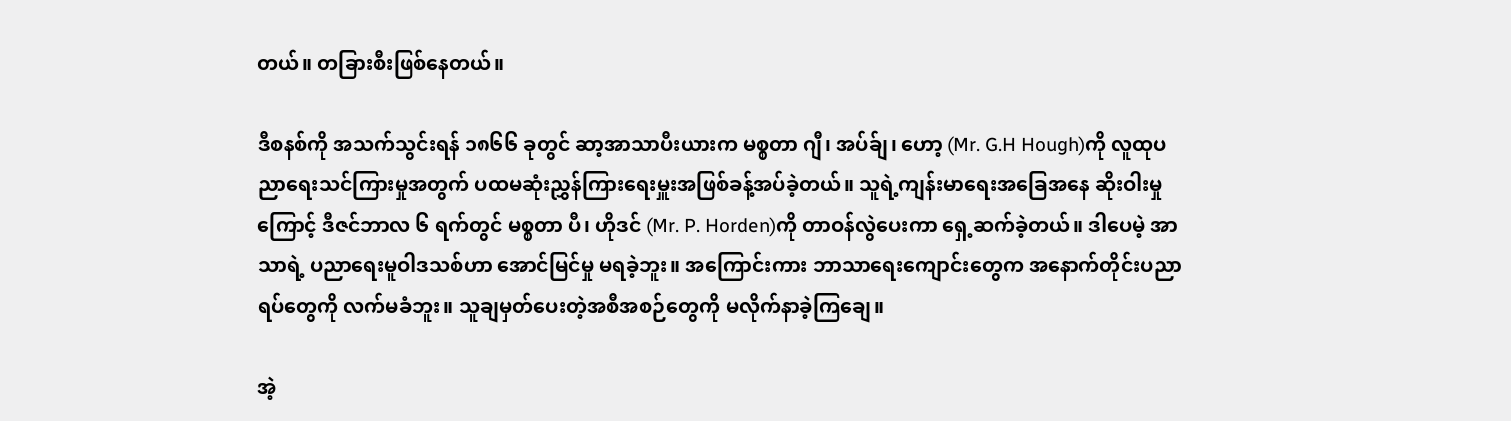တယ်။ တခြားစီးဖြစ်နေတယ်။

ဒီစနစ်ကို အသက်သွင်းရန် ၁၈၆၆ ခုတွင် ဆာ့အာသာပီးယားက မစ္စတာ ဂျီ၊ အပ်ခ်ျ၊ ဟော့ (Mr. G.H Hough)ကို လူထုပညာရေးသင်ကြားမှုအတွက် ပထမဆုံးညွှန်ကြားရေးမှူးအဖြစ်ခန့်အပ်ခဲ့တယ်။ သူရဲ့ကျန်းမာရေးအခြေအနေ ဆိုးဝါးမှုကြောင့် ဒီဇင်ဘာလ ၆ ရက်တွင် မစ္စတာ ပီ၊ ဟိုဒင် (Mr. P. Horden)ကို တာဝန်လွဲပေးကာ ရှေ့ဆက်ခဲ့တယ်။ ဒါပေမဲ့ အာသာရဲ့ ပညာရေးမူဝါဒသစ်ဟာ အောင်မြင်မှု မရခဲ့ဘူး။ အကြောင်းကား ဘာသာရေးကျောင်းတွေက အနောက်တိုင်းပညာရပ်တွေကို လက်မခံဘူး။ သူချမှတ်ပေးတဲ့အစီအစဉ်တွေကို မလိုက်နာခဲ့ကြချေ။

အဲ့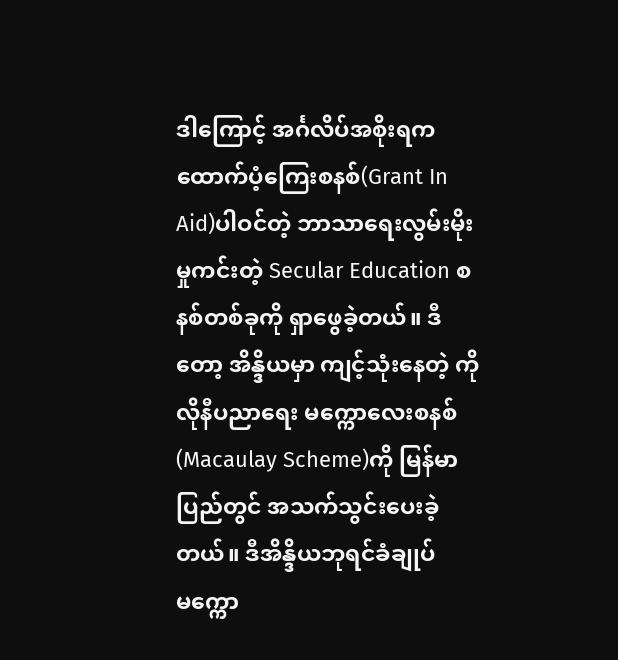ဒါကြောင့် အင်္ဂလိပ်အစိုးရက ထောက်ပံ့ကြေးစနစ်(Grant In Aid)ပါဝင်တဲ့ ဘာသာရေးလွမ်းမိုးမှုကင်းတဲ့ Secular Education စနစ်တစ်ခုကို ရှာဖွေခဲ့တယ်။ ဒီတော့ အိန္ဒိယမှာ ကျင့်သုံးနေတဲ့ ကိုလိုနီပညာရေး မက္ကောလေးစနစ် (Macaulay Scheme)ကို မြန်မာပြည်တွင် အသက်သွင်းပေးခဲ့တယ်။ ဒီအိန္ဒိယဘုရင်ခံချုပ် မက္ကော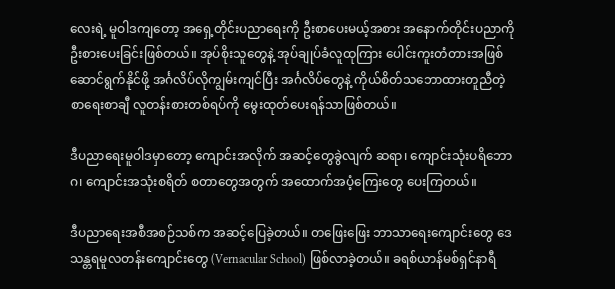လေးရဲ့ မူဝါဒကျတော့ အရှေ့တိုင်းပညာရေးကို ဦးစာပေးမယ့်အစား အနောက်တိုင်းပညာကို ဦးစားပေးခြင်းဖြစ်တယ်။ အုပ်စိုးသူတွေနဲ့ အုပ်ချုပ်ခံလူထုကြား ပေါင်းကူးတံတားအဖြစ် ဆောင်ရွက်နိုင်ဖို့ အင်္ဂလိပ်လိုကျွမ်းကျင်ပြီး အင်္ဂလိပ်တွေနဲ့ ကိုယ်စိတ်သဘောထားတူညီတဲ့ စာရေးစာချီ လူတန်းစားတစ်ရပ်ကို မွေးထုတ်ပေးရန်သာဖြစ်တယ်။

ဒီပညာရေးမူဝါဒမှာတော့ ကျောင်းအလိုက် အဆင့်တွေခွဲလျက် ဆရာ၊ ကျောင်းသုံးပရိဘောဂ၊ ကျောင်းအသုံးစရိတ် စတာတွေအတွက် အထောက်အပံ့ကြေးတွေ ပေးကြတယ်။

ဒီပညာရေးအစီအစဉ်သစ်က အဆင့်ပြေခဲ့တယ်။ တဖြေးဖြေး ဘာသာရေးကျောင်းတွေ ဒေသန္တရမူလတန်းကျောင်းတွေ (Vernacular School) ဖြစ်လာခဲ့တယ်။ ခရစ်ယာန်မစ်ရှင်နာရီ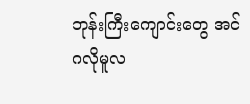ဘုန်းကြီးကျောင်းတွေ အင်ဂလိုမူလ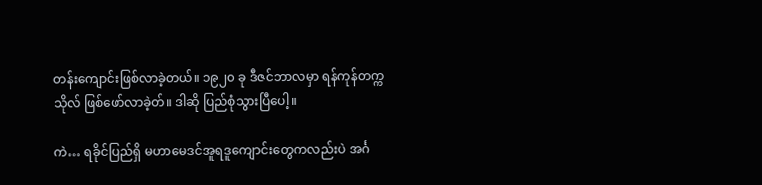တန်းကျောင်းဖြစ်လာခဲ့တယ်။ ၁၉၂၀ ခု ဒီဇင်ဘာလမှာ ရန်ကုန်တက္ကသိုလ် ဖြစ်ဖော်လာခဲ့တ်။ ဒါဆို ပြည်စုံသွားပြီပေါ့။

ကဲ… ရခိုင်ပြည်ရှိ မဟာမေဒင်အူရဒူကျောင်းတွေကလည်းပဲ အင်္ဂ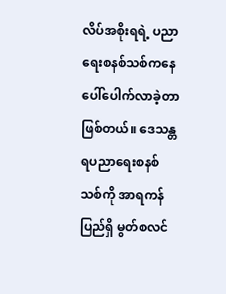လိပ်အစိုးရရဲ့ ပညာရေးစနစ်သစ်ကနေ ပေါ်ပေါက်လာခဲ့တာဖြစ်တယ်။ ဒေသန္တရပညာရေးစနစ်သစ်ကို အာရကန်ပြည်ရှိ မွတ်စလင်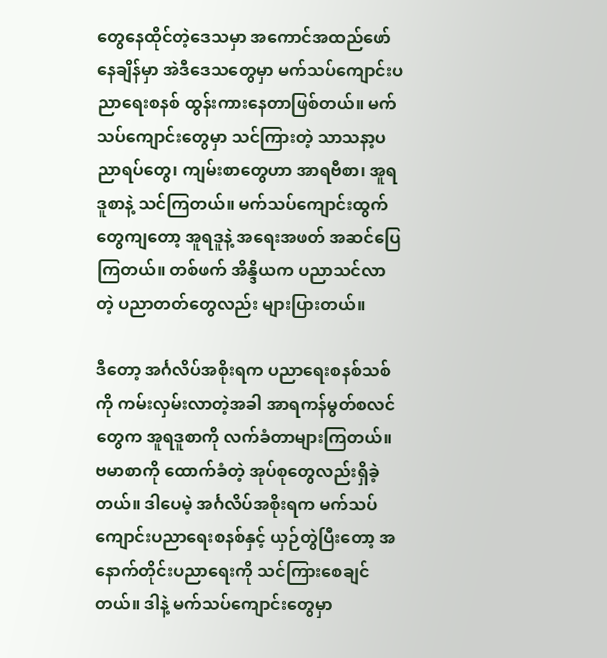တွေနေထိုင်တဲ့ဒေသမှာ အကောင်အထည်ဖော်နေချိန်မှာ အဲဒီဒေသတွေမှာ မက်သပ်ကျောင်းပညာရေးစနစ် ထွန်းကားနေတာဖြစ်တယ်။ မက်သပ်ကျောင်းတွေမှာ သင်ကြားတဲ့ သာသနာ့ပညာရပ်တွေ၊ ကျမ်းစာတွေဟာ အာရဗီစာ၊ အူရဒူစာနဲ့ သင်ကြတယ်။ မက်သပ်ကျောင်းထွက်တွေကျတော့ အူရဒူနဲ့ အရေးအဖတ် အဆင်ပြေကြတယ်။ တစ်ဖက် အိန္ဒိယက ပညာသင်လာတဲ့ ပညာတတ်တွေလည်း များပြားတယ်။

ဒီတော့ အင်္ဂလိပ်အစိုးရက ပညာရေးစနစ်သစ်ကို ကမ်းလှမ်းလာတဲ့အခါ အာရကန်မွတ်စလင်တွေက အူရဒူစာကို လက်ခံတာများကြတယ်။ ဗမာစာကို ထောက်ခံတဲ့ အုပ်စုတွေလည်းရှိခဲ့တယ်။ ဒါပေမဲ့ အင်္ဂလိပ်အစိုးရက မက်သပ်ကျောင်းပညာရေးစနစ်နှင့် ယှဉ်တွဲပြီးတော့ အနောက်တိုင်းပညာရေးကို သင်ကြားစေချင်တယ်။ ဒါနဲ့ မက်သပ်ကျောင်းတွေမှာ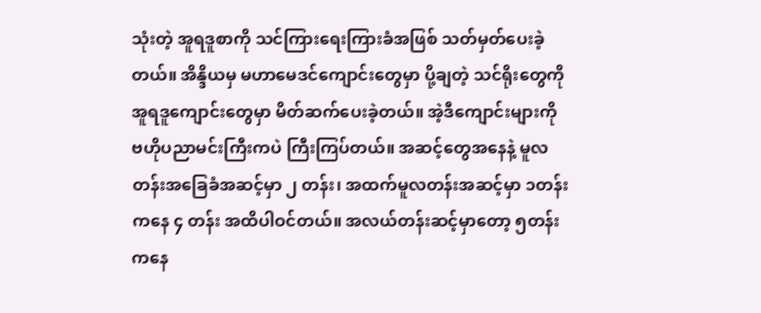သုံးတဲ့ အူရဒူစာကို သင်ကြားရေးကြားခံအဖြစ် သတ်မှတ်ပေးခဲ့တယ်။ အိန္ဒိယမှ မဟာမေဒင်ကျောင်းတွေမှာ ပို့ချတဲ့ သင်ရိုးတွေကို အူရဒူကျောင်းတွေမှာ မိတ်ဆက်ပေးခဲ့တယ်။ အဲ့ဒီကျောင်းများကို ဗဟိုပညာမင်းကြီးကပဲ ကြီးကြပ်တယ်။ အဆင့်တွေအနေနဲ့ မူလတန်းအခြေခံအဆင့်မှာ ၂ တန်း၊ အထက်မူလတန်းအဆင့်မှာ ၁တန်းကနေ ၄ တန်း အထိပါဝင်တယ်။ အလယ်တန်းဆင့်မှာတော့ ၅တန်းကနေ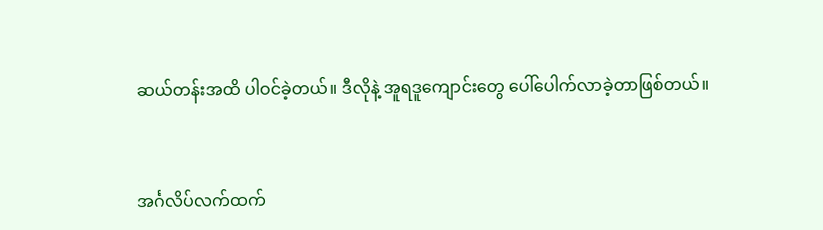ဆယ်တန်းအထိ ပါဝင်ခဲ့တယ်။ ဒီလိုနဲ့ အူရဒူကျောင်းတွေ ပေါ်ပေါက်လာခဲ့တာဖြစ်တယ်။


အင်္ဂလိပ်လက်ထက်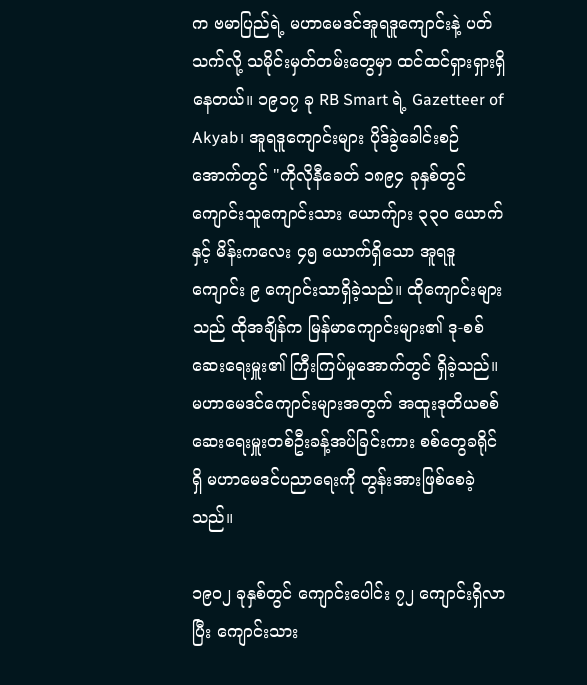က ဗမာပြည်ရဲ့ မဟာမေဒင်အူရဒူကျောင်းနဲ့ ပတ်သက်လို့ သမိုင်းမှတ်တမ်းတွေမှာ ထင်ထင်ရှားရှားရှိနေတယ်။ ၁၉၁၇ ခု RB Smart ရဲ့ Gazetteer of Akyab၊ အူရဒူကျောင်းများ ပိုဒ်ခွဲခေါင်းစဉ်အောက်တွင် "ကိုလိုနီခေတ် ၁၈၉၄ ခုနှစ်တွင် ကျောင်းသူကျောင်းသား ယောက်ျား ၃၃၀ ယောက်နှင့် မိန်းကလေး ၄၅ ယောက်ရှိသော အူရဒူကျောင်း ၉ ကျောင်းသာရှိခဲ့သည်။ ထိုကျောင်းများသည် ထိုအချိန်က မြန်မာကျောင်းများ၏ ဒု-စစ်ဆေးရေးမှူး၏ ကြီးကြပ်မှုအောက်တွင် ရှိခဲ့သည်။ မဟာမေဒင်ကျောင်းများအတွက် အထူးဒုတိယစစ်ဆေးရေးမှူးတစ်ဦးခန့်အပ်ခြင်းကား စစ်တွေခရိုင်ရှိ မဟာမေဒင်ပညာရေးကို တွန်းအားဖြစ်စေခဲ့သည်။

၁၉၀၂ ခုနှစ်တွင် ကျောင်းပေါင်း ၇၂ ကျောင်းရှိလာပြီး ကျောင်းသား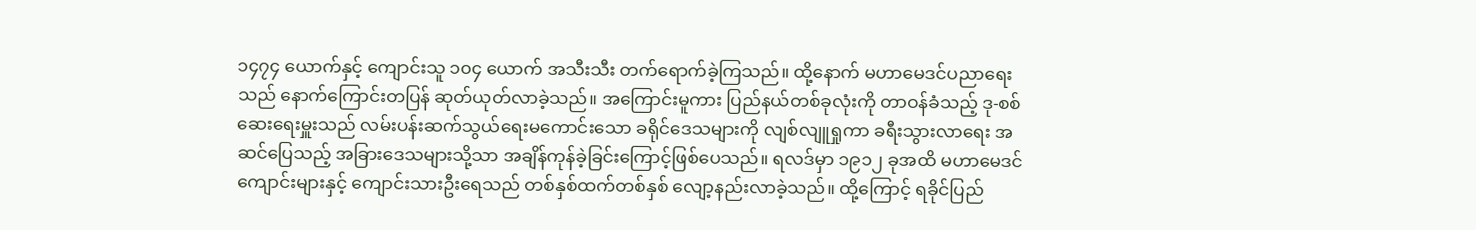၁၄၇၄ ယောက်နှင့် ကျောင်းသူ ၁၀၄ ယောက် အသီးသီး တက်ရောက်ခဲ့ကြသည်။ ထို့နောက် မဟာမေဒင်ပညာရေးသည် နောက်ကြောင်းတပြန် ဆုတ်ယုတ်လာခဲ့သည်။ အကြောင်းမူကား ပြည်နယ်တစ်ခုလုံးကို တာဝန်ခံသည့် ဒု-စစ်ဆေးရေးမှူးသည် လမ်းပန်းဆက်သွယ်ရေးမကောင်းသော ခရိုင်ဒေသများကို လျစ်လျူရှုကာ ခရီးသွားလာရေး အဆင်ပြေသည့် အခြားဒေသများသို့သာ အချိန်ကုန်ခဲ့ခြင်းကြောင့်ဖြစ်ပေသည်။ ရလဒ်မှာ ၁၉၁၂ ခုအထိ မဟာမေဒင်ကျောင်းများနှင့် ကျောင်းသားဦးရေသည် တစ်နှစ်ထက်တစ်နှစ် လျော့နည်းလာခဲ့သည်။ ထို့ကြောင့် ရခိုင်ပြည်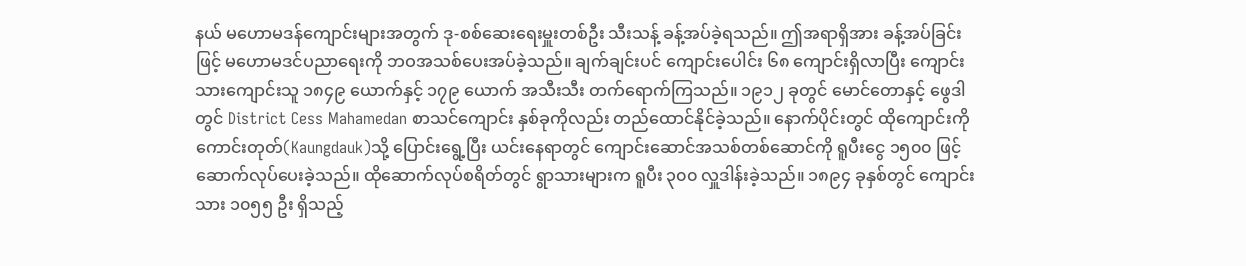နယ် မဟောမဒန်ကျောင်းများအတွက် ဒု-စစ်ဆေးရေးမှူးတစ်ဦး သီးသန့် ခန့်အပ်ခဲ့ရသည်။ ဤအရာရှိအား ခန့်အပ်ခြင်းဖြင့် မဟောမဒင်ပညာရေးကို ဘဝအသစ်ပေးအပ်ခဲ့သည်။ ချက်ချင်းပင် ကျောင်းပေါင်း ၆၈ ကျောင်းရှိလာပြီး ကျောင်းသားကျောင်းသူ ၁၈၄၉ ယောက်နှင့် ၁၇၉ ယောက် အသီးသီး တက်ရောက်ကြသည်။ ၁၉၁၂ ခုတွင် မောင်တောနှင့် ဖွေဒါတွင် District Cess Mahamedan စာသင်ကျောင်း နှစ်ခုကိုလည်း တည်ထောင်နိုင်ခဲ့သည်။ နောက်ပိုင်းတွင် ထိုကျောင်းကို ကောင်းတုတ်(Kaungdauk)သို့ ပြောင်းရွေ့ပြီး ယင်းနေရာတွင် ကျောင်းဆောင်အသစ်တစ်ဆောင်ကို ရူပီးငွေ ၁၅၀၀ ဖြင့် ဆောက်လုပ်ပေးခဲ့သည်။ ထိုဆောက်လုပ်စရိတ်တွင် ရွာသားများက ရူပီး ၃၀၀ လှူဒါန်းခဲ့သည်။ ၁၈၉၄ ခုနှစ်တွင် ကျောင်းသား ၁၀၅၅ ဦး ရှိသည့်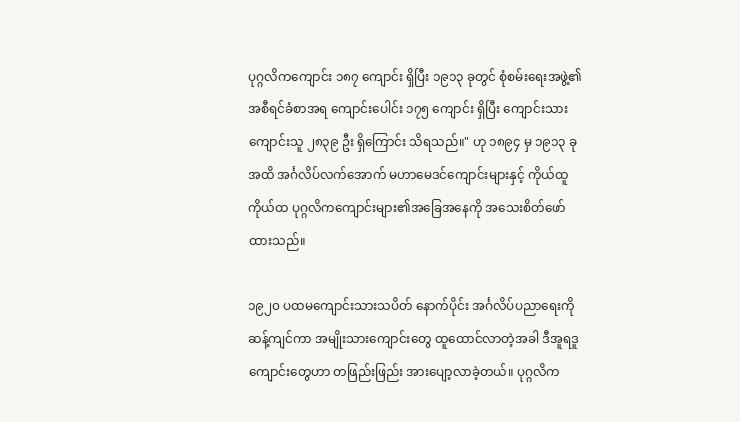ပုဂ္ဂလိကကျောင်း ၁၈၇ ကျောင်း ရှိပြီး ၁၉၁၃ ခုတွင် စုံစမ်းရေးအဖွဲ့၏ အစီရင်ခံစာအရ ကျောင်းပေါင်း ၁၇၅ ကျောင်း ရှိပြီး ကျောင်းသားကျောင်းသူ ၂၈၃၉ ဦး ရှိကြောင်း သိရသည်။" ဟု ၁၈၉၄ မှ ၁၉၁၃ ခုအထိ အင်္ဂလိပ်လက်အောက် မဟာမေဒင်ကျောင်းများနှင့် ကိုယ်ထူကိုယ်ထ ပုဂ္ဂလိကကျောင်းများ၏အခြေအနေကို အသေးစိတ်ဖော်ထားသည်။

၁၉၂၀ ပထမကျောင်းသားသပိတ် နောက်ပိုင်း အင်္ဂလိပ်ပညာရေးကို ဆန့်ကျင်ကာ အမျိုးသားကျောင်းတွေ ထူထောင်လာတဲ့အခါ ဒီအူရဒူကျောင်းတွေဟာ တဖြည်းဖြည်း အားပျော့လာခဲ့တယ်။ ပုဂ္ဂလိက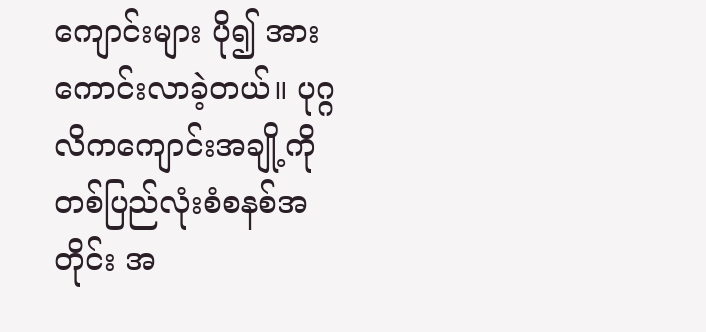ကျောင်းများ ပို၍ အားကောင်းလာခဲ့တယ်။ ပုဂ္ဂလိကကျောင်းအချို့ကို တစ်ပြည်လုံးစံစနစ်အတိုင်း အ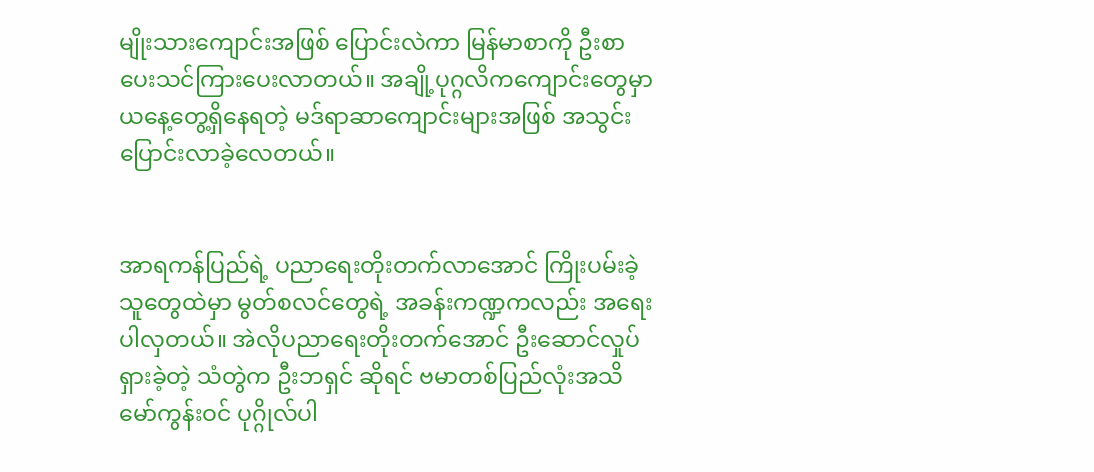မျိုးသားကျောင်းအဖြစ် ပြောင်းလဲကာ မြန်မာစာကို ဦးစာပေးသင်ကြားပေးလာတယ်။ အချို့ပုဂ္ဂလိကကျောင်းတွေမှာ ယနေ့တွေ့ရှိနေရတဲ့ မဒ်ရာဆာကျောင်းများအဖြစ် အသွင်းပြောင်းလာခဲ့လေတယ်။


အာရကန်ပြည်ရဲ့ ပညာရေးတိုးတက်လာအောင် ကြိုးပမ်းခဲ့သူတွေထဲမှာ မွတ်စလင်တွေရဲ့ အခန်းကဏ္ဍကလည်း အရေးပါလှတယ်။ အဲလိုပညာရေးတိုးတက်အောင် ဦးဆောင်လှုပ်ရှားခဲ့တဲ့ သံတွဲက ဦးဘရှင် ဆိုရင် ဗမာတစ်ပြည်လုံးအသိ မော်ကွန်းဝင် ပုဂ္ဂိုလ်ပါ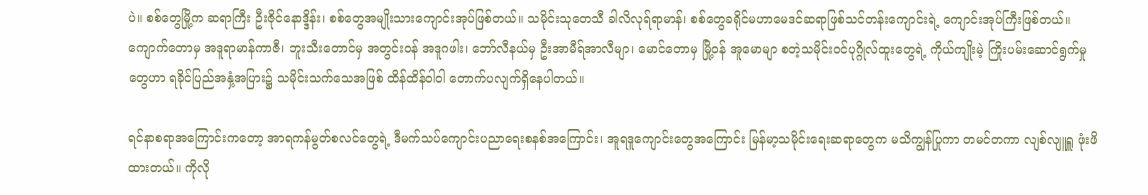ပဲ။ စစ်တွေမြို့က ဆရာကြီး ဦးဇိုင်နောဒ္ဒိန်း၊ စစ်တွေအမျိုးသားကျောင်းအုပ်ဖြစ်တယ်။ သမိုင်းသုတေသီ ခါလိလုရ်ရာမာန်၊ စစ်တွေခရိုင်မဟာမေဒင်ဆရာဖြစ်သင်တန်းကျောင်းရဲ့ ကျောင်းအုပ်ကြီးဖြစ်တယ်။ ကျောက်တောမှ အဒူရာမာန်ကာဇီ၊ ဘူးသီးတောင်မှ အတွင်းဝန် အဒူဂဖါး၊ ဘော်လီနယ်မှ ဦးအာမီရ်အာလီမျာ၊ မောင်တောမှ မြို့ဝန် အူမောမျာ စတဲ့သမိုင်းဝင်ပုဂ္ဂိုလ်ထူးတွေရဲ့ ကိုယ်ကျိုးမဲ့ ကြိုးပမ်းဆောင်ရွက်မှုတွေဟာ ရခိုင်ပြည်အနှံ့အပြား၌ သမိုင်းသက်သေအဖြစ် ထိန်ထိန်ဝါဝါ တောက်ပလျက်ရှိနေပါတယ်။

ရင်နာစရာအကြောင်းကတော့ အာရကန်မွတ်စလင်တွေရဲ့ ဒီမက်သပ်ကျောင်းပညာရေးစနစ်အကြောင်း၊ အူရဒူကျောင်းတွေအကြောင်း မြန်မာ့သမိုင်းရေးဆရာတွေက မသိကျွန်ပြုကာ တမင်တကာ လျစ်လျူရှူ ဖုံးဖိထားတယ်။ ကိုလို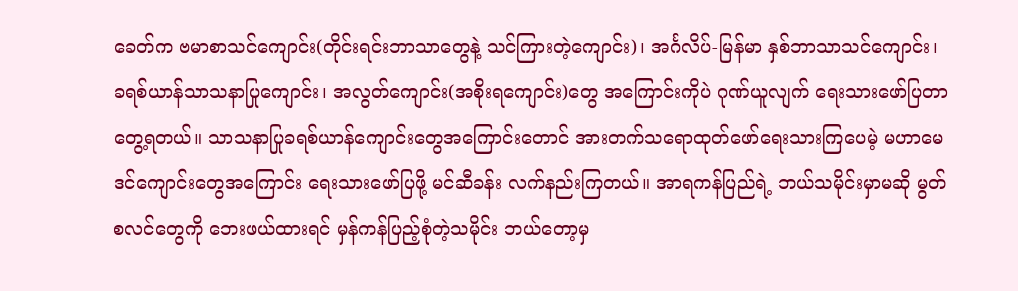ခေတ်က ဗမာစာသင်ကျောင်း(တိုင်းရင်းဘာသာတွေနဲ့ သင်ကြားတဲ့ကျောင်း)၊ အင်္ဂလိပ်-မြန်မာ နှစ်ဘာသာသင်ကျောင်း၊ ခရစ်ယာန်သာသနာပြုကျောင်း၊ အလွတ်ကျောင်း(အစိုးရကျောင်း)တွေ အကြောင်းကိုပဲ ဂုဏ်ယူလျက် ရေးသားဖော်ပြတာ တွေ့ရတယ်။ သာသနာပြုခရစ်ယာန်ကျောင်းတွေအကြောင်းတောင် အားတက်သရောထုတ်ဖော်ရေးသားကြပေမဲ့ မဟာမေဒင်ကျောင်းတွေအကြောင်း ရေးသားဖော်ပြဖို့ မင်ဆီခန်း လက်နည်းကြတယ်။ အာရကန်ပြည်ရဲ့ ဘယ်သမိုင်းမှာမဆို မွတ်စလင်တွေကို ဘေးဖယ်ထားရင် မှန်ကန်ပြည့်စုံတဲ့သမိုင်း ဘယ်တော့မှ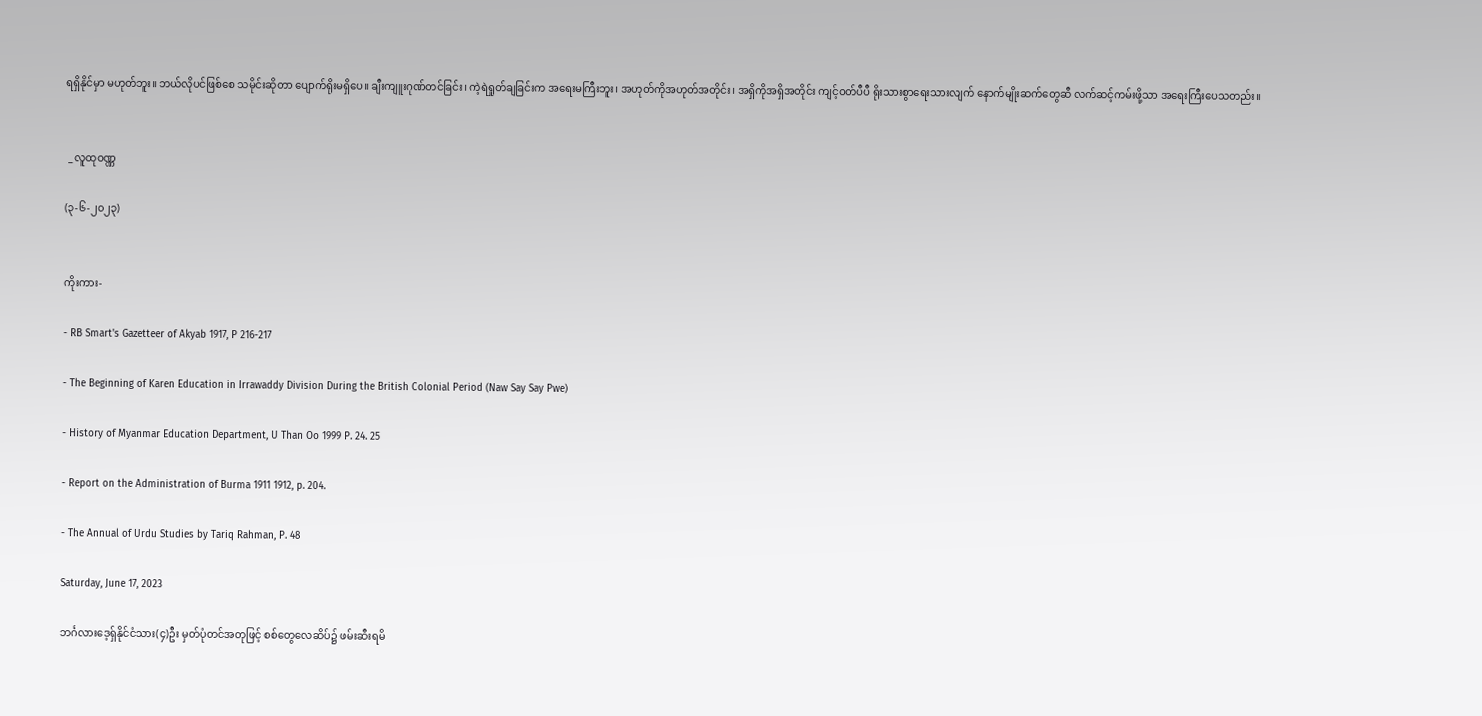ရရှိနိုင်မှာ မဟုတ်ဘူး။ ဘယ်လိုပင်ဖြစ်စေ သမိုင်းဆိုတာ ပျောက်ရိုးမရှိပေ။ ချီးကျူးဂုဏ်တင်ခြင်း၊ ကဲ့ရဲရှုတ်ချခြင်းက အရေးမကြီးဘူး၊ အဟုတ်ကိုအဟုတ်အတိုင်း၊ အရှိကိုအရှိအတိုင်း ကျင့်ဝတ်ပီပီ ရိုးသားစွာရေးသားလျက် နောက်မျိုးဆက်တွေဆီ လက်ဆင့်ကမ်းဖို့သာ အရေးကြီးပေသတည်း။


 _ လူထုဝဏ္ဏ

(၃-၆-၂၀၂၃)


ကိုးကား-

- RB Smart's Gazetteer of Akyab 1917, P 216-217

- The Beginning of Karen Education in Irrawaddy Division During the British Colonial Period (Naw Say Say Pwe)

- History of Myanmar Education Department, U Than Oo 1999 P. 24. 25

- Report on the Administration of Burma 1911 1912, p. 204.

- The Annual of Urdu Studies by Tariq Rahman, P. 48

Saturday, June 17, 2023

ဘင်္ဂလားဒေ့ရှ်နိုင်ငံသား(၄)ဦး မှတ်ပုံတင်အတုဖြင့် စစ်တွေလေဆိပ်၌ ဖမ်းဆီးရမိ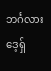ဘင်္ဂလားဒေ့ရှ်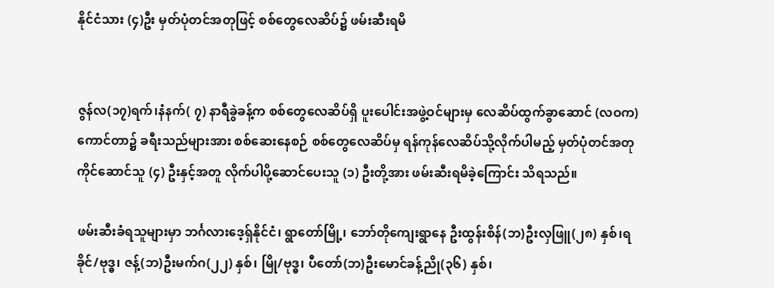နိုင်ငံသား (၄)ဦး မှတ်ပုံတင်အတုဖြင့် စစ်တွေလေဆိပ်၌ ဖမ်းဆီးရမိ


ဇွန်လ(၁၇)ရက်၊နံနက်( ၇) နာရီခွဲခန့်က စစ်တွေလေဆိပ်ရှိ ပူးပေါင်းအဖွဲ့ဝင်များမှ လေဆိပ်ထွက်ခွာဆောင် (လဝက)ကောင်တာ၌ ခရီးသည်များအား စစ်ဆေးနေစဉ် စစ်တွေလေဆိပ်မှ ရန်ကုန်လေဆိပ်သို့လိုက်ပါမည့် မှတ်ပုံတင်အတုကိုင်ဆောင်သူ (၄) ဦးနှင့်အတူ လိုက်ပါပို့ဆောင်ပေးသူ (၁) ဦးတို့အား ဖမ်းဆီးရမိခဲ့ကြောင်း သိရသည်။

ဖမ်းဆီးခံရသူများမှာ ဘင်္ဂလားဒေ့ရှ်နိုင်ငံ၊ ရွာတော်မြို့၊ ဘော်တိုကျေးရွာနေ ဦးထွန်းစိန်(ဘ)ဦးလှဖြူ(၂၈) နှစ်၊ရခိုင်/ဗုဒ္ဓ၊ ဇန့်(ဘ)ဦးမက်ဂ(၂၂) နှစ်၊ မြို/ဗုဒ္ဓ၊ ပီတော်(ဘ)ဦးမောင်ခန့်ညို(၃၆) နှစ်၊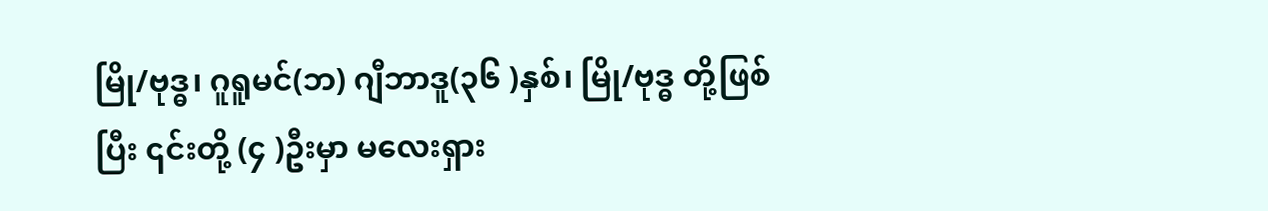မြို/ဗုဒ္ဓ၊ ဂူရူမင်(ဘ) ဂျီဘာဒူ(၃၆ )နှစ်၊ မြို/ဗုဒ္ဓ တို့ဖြစ်ပြီး ၎င်းတို့ (၄ )ဦးမှာ မလေးရှား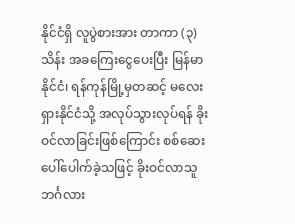နိုင်ငံရှိ လူပွဲစားအား တာကာ (၃)သိန်း အခကြေးငွေပေးပြီး မြန်မာနိုင်ငံ၊ ရန်ကုန်မြို့မှတဆင့် မလေးရှားနိုင်ငံသို့ အလုပ်သွားလုပ်ရန် ခိုးဝင်လာခြင်းဖြစ်ကြောင်း စစ်ဆေးပေါ်ပေါက်ခဲ့သဖြင့် ခိုးဝင်လာသူ ဘင်္ဂလား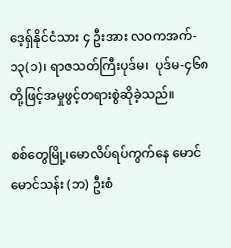ဒေ့ရှ်နိုင်ငံသား ၄ ဦးအား လဝကအက်- ၁၃(၁)၊ ရာဇသတ်ကြီးပုဒ်မ၊  ပုဒ်မ-၄၆၈ တို့ဖြင့်အမှုဖွင့်တရားစွဲဆိုခဲ့သည်။

စစ်တွေမြို့၊မောလိပ်ရပ်ကွက်နေ မောင်မောင်သန်း (ဘ) ဦးစံ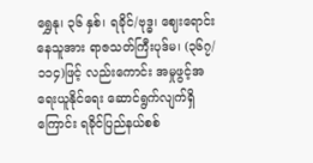ရွှေနု၊ ၃၆ နှစ်၊ ရခိုင်/ဗုဒ္ဓ၊ ဈေးရောင်းနေသူအား ရာဇသတ်ကြီးပုဒ်မ၊ (၃၆၇/၁၁၄)ဖြင့် လည်းကောင်း အမှုဖွင့်အရေးယူနိုင်ရေး ဆောင်ရွက်လျက်ရှိကြောင်း ရခိုင်ပြည်နယ်စစ်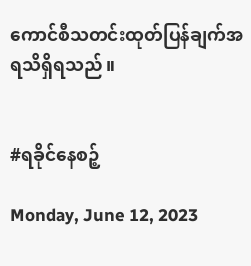ကောင်စီသတင်းထုတ်ပြန်ချက်အရသိရှိရသည်။


#ရခိုင်နေစဉ့်

Monday, June 12, 2023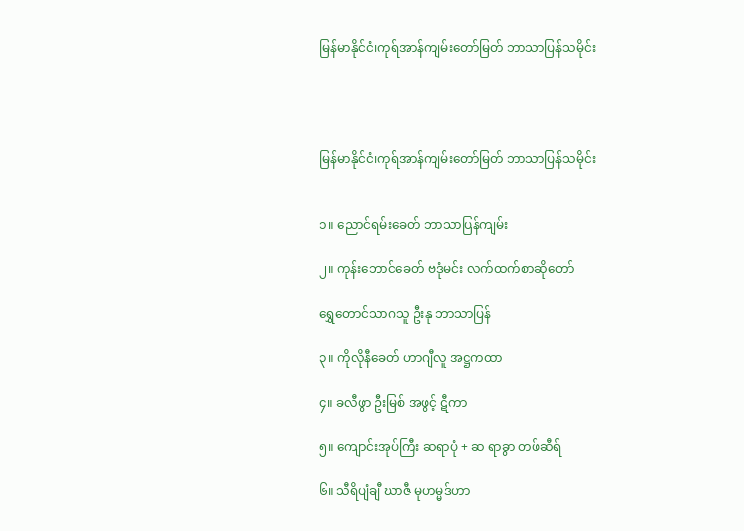မြန်မာနိုင်ငံ၊ကုရ်အာန်ကျမ်းတော်မြတ် ဘာသာပြန်သမိုင်း




မြန်မာနိုင်ငံ၊ကုရ်အာန်ကျမ်းတော်မြတ် ဘာသာပြန်သမိုင်း


၁။ ညောင်ရမ်းခေတ် ဘာသာပြန်ကျမ်း

၂။ ကုန်းဘောင်ခေတ် ဗဒုံမင်း လက်ထက်စာဆိုတော်

ရွှေတောင်သာဂသူ ဦးနု ဘာသာပြန်

၃။ ကိုလိုနီခေတ် ဟာဂျီလူ အဋ္ဌကထာ

၄။ ခလီဖွာ ဦးမြစ် အဖွင့် ဋီကာ

၅။ ကျောင်းအုပ်ကြီး ဆရာပုံ + ဆ ရာခွာ တဖ်ဆီရ်

၆။ သီရိပျံချီ ဃာဇီ မုဟမ္မဒ်ဟာ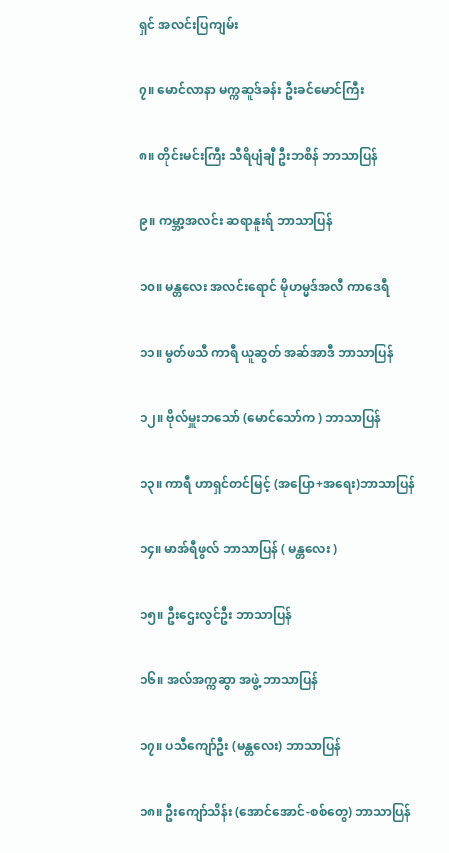ရှင် အလင်းပြကျမ်း

၇။ မောင်လာနာ မက္ကဆူဒ်ခန်း ဦးခင်မောင်ကြီး

၈။ တိုင်းမင်းကြီး သီရိပျံချီ ဦးဘစိန် ဘာသာပြန်

၉။ ကမ္ဘာ့အလင်း ဆရာနူးရ် ဘာသာပြန်

၁၀။ မန္တလေး အလင်းရောင် မိုဟမ္မဒ်အလီ ကာဒေရီ

၁၁။ မွတ်ဖသီ ကာရီ ယူဆွတ် အဆ်အာဒီ ဘာသာပြန်

၁၂။ ဗိုလ်မှူးဘသော် (မောင်သော်က ) ဘာသာပြန်

၁၃။ ကာရီ ဟာရှင်တင်မြင့် (အပြော+အရေး)ဘာသာပြန်

၁၄။ မာအ်ရီဖွလ် ဘာသာပြန် ( မန္တလေး )

၁၅။ ဦးဌေးလွင်ဦး ဘာသာပြန်

၁၆။ အလ်အက္ကဆွာ အဖွဲ့ ဘာသာပြန်

၁၇။ ပသီကျော်ဦး (မန္တလေး) ဘာသာပြန်

၁၈။ ဦးကျော်သိန်း (အောင်အောင်-စစ်တွေ) ဘာသာပြန်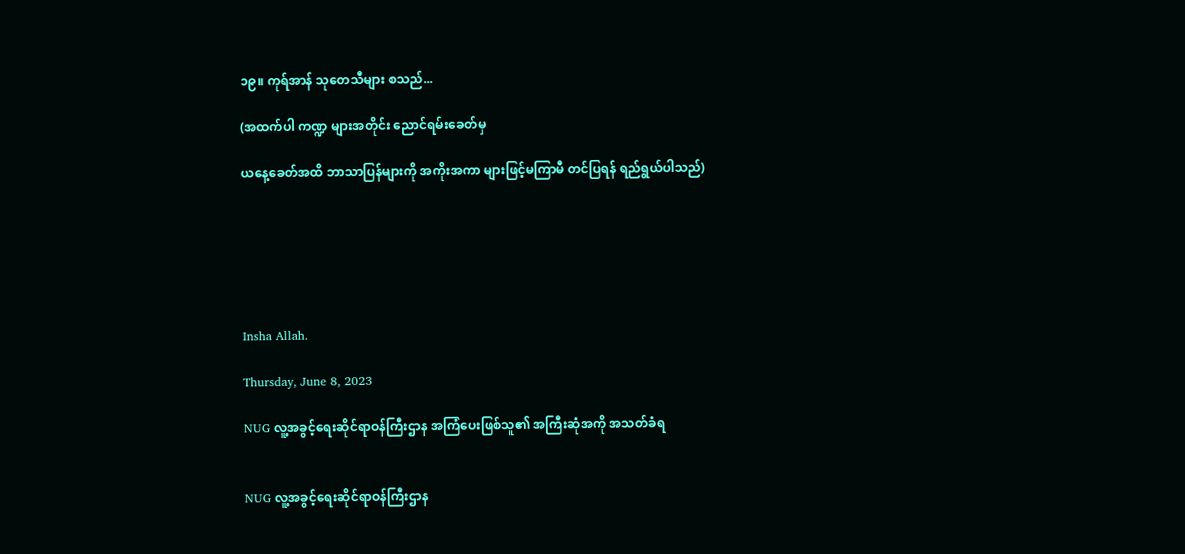၁၉။ ကုရ်အာန် သုတေသီများ စသည်...

(အထက်ပါ ကဏ္ဍ များအတိုင်း ညောင်ရမ်းခေတ်မှ

ယနေ့ခေတ်အထိ ဘာသာပြန်များကို အကိုးအကာ များဖြင့်မကြာမီ တင်ပြရန် ရည်ရွယ်ပါသည်)






Insha Allah.

Thursday, June 8, 2023

NUG လူ့အခွင့်ရေးဆိုင်ရာဝန်ကြီးဌာန အကြံပေးဖြစ်သူ၏ အကြီးဆုံအကို အသတ်ခံရ


NUG လူ့အခွင့်ရေးဆိုင်ရာဝန်ကြီးဌာန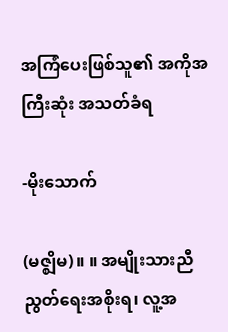အကြံပေးဖြစ်သူ၏ အကိုအကြီးဆုံး အသတ်ခံရ

-မိုးသောက်

(မဇ္ဈိမ)။ ။ အမျိုးသားညီညွတ်ရေးအစိုးရ၊ လူ့အ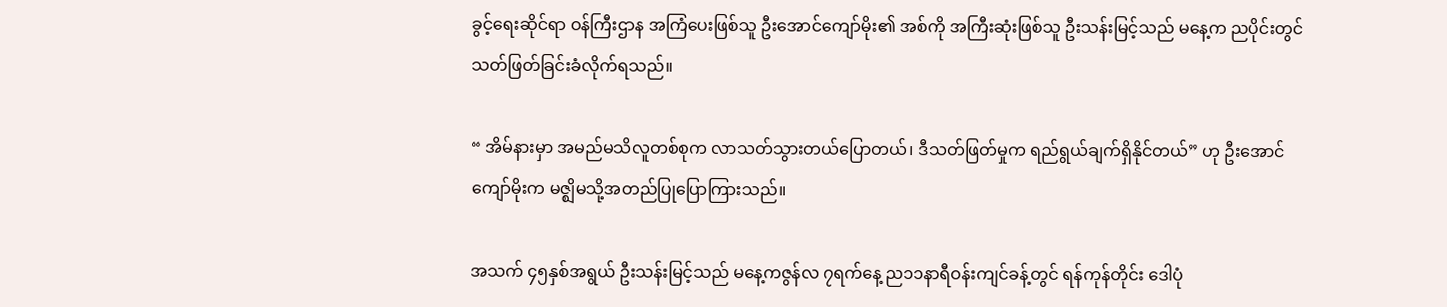ခွင့်ရေးဆိုင်ရာ ဝန်ကြီးဌာန အကြံပေးဖြစ်သူ ဦးအောင်ကျော်မိုး၏ အစ်ကို အကြီးဆုံးဖြစ်သူ ဦးသန်းမြင့်သည် မနေ့က ညပိုင်းတွင် သတ်ဖြတ်ခြင်းခံလိုက်ရသည်။

“ အိမ်နားမှာ အမည်မသိလူတစ်စုက လာသတ်သွားတယ်ပြောတယ်၊ ဒီသတ်ဖြတ်မှုက ရည်ရွယ်ချက်ရှိနိုင်တယ်” ဟု ဦးအောင်ကျော်မိုးက မဇ္ဈိမသို့အတည်ပြုပြောကြားသည်။

အသက် ၄၅နှစ်အရွယ် ဦးသန်းမြင့်သည် မနေ့ကဇွန်လ ၇ရက်နေ့ ည၁၁နာရီဝန်းကျင်ခန့်တွင် ရန်ကုန်တိုင်း ဒေါပုံ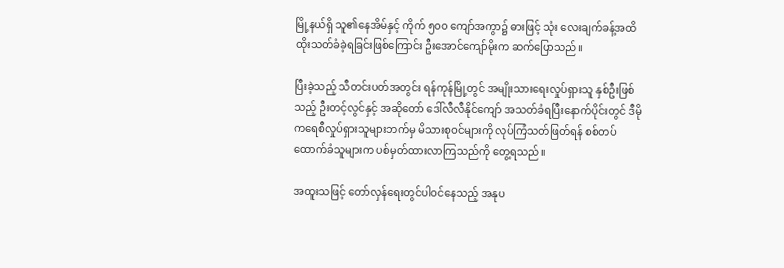မြို့နယ်ရှိ သူ၏နေအိမ်နှင့် ကိုက် ၅၀၀ ကျော်အကွာ၌ ဓားဖြင့် သုံး လေးချက်ခန့်အထိ ထိုးသတ်ခံခဲ့ရခြင်းဖြစ်ကြောင်း ဦးအောင်ကျော်မိုးက ဆက်ပြောသည်။

ပြီးခဲ့သည့် သီတင်းပတ်အတွင်း ရန်ကုန်မြို့တွင် အမျိုးသားရေးလှုပ်ရှားသူ နှစ်ဦးဖြစ်သည့် ဦးတင့်လွင်နှင့် အဆိုတော် ဒေါ်လီလီနိုင်ကျော် အသတ်ခံရပြီးနောက်ပိုင်းတွင် ဒီမိုကရေစီလှုပ်ရှားသူများဘက်မှ မိသားစုဝင်များကို လုပ်ကြံသတ်ဖြတ်ရန် စစ်တပ်ထောက်ခံသူများက ပစ်မှတ်ထားလာကြသည်ကို တွေ့ရသည်။

အထူးသဖြင့် တော်လှန်ရေးတွင်ပါဝင်နေသည့် အနုပ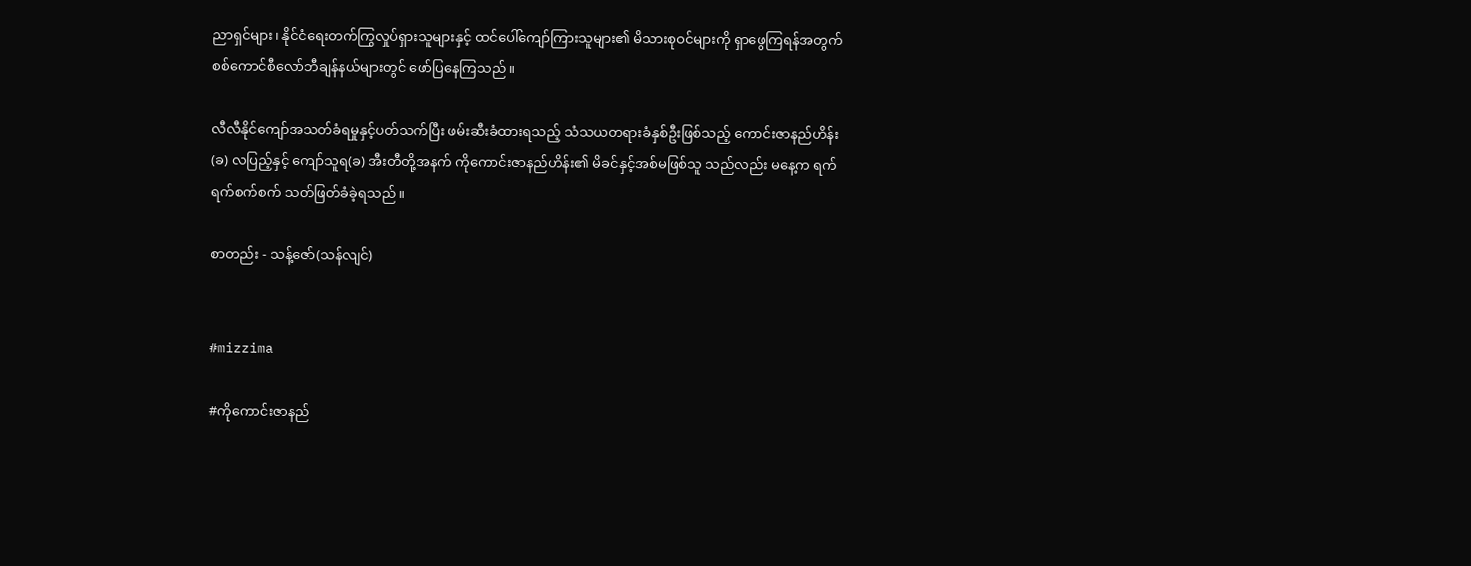ညာရှင်များ၊ နိုင်ငံရေးတက်ကြွလှုပ်ရှားသူများနှင့် ထင်ပေါ်ကျော်ကြားသူများ၏ မိသားစုဝင်များကို ရှာဖွေကြရန်အတွက် စစ်ကောင်စီလော်ဘီချန်နယ်များတွင် ဖော်ပြနေကြသည်။

လီလီနိုင်ကျော်အသတ်ခံရမှုနှင့်ပတ်သက်ပြီး ဖမ်းဆီးခံထားရသည့် သံသယတရားခံနှစ်ဦးဖြစ်သည့် ကောင်းဇာနည်ဟိန်း(ခ) လပြည့်နှင့် ကျော်သူရ(ခ) အီးတီတို့အနက် ကိုကောင်းဇာနည်ဟိန်း၏ မိခင်နှင့်အစ်မဖြစ်သူ သည်လည်း မနေ့က ရက်ရက်စက်စက် သတ်ဖြတ်ခံခဲ့ရသည်။

စာတည်း - သန့်ဇော်(သန်လျင်)


#mizzima

#ကိုကောင်းဇာနည်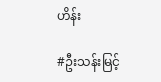ဟိန်း

#ဦးသန်းမြင့်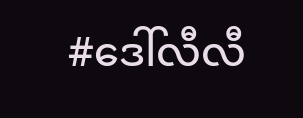#ဒေါ်လီလီ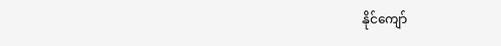နိုင်ကျော်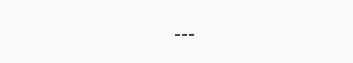---